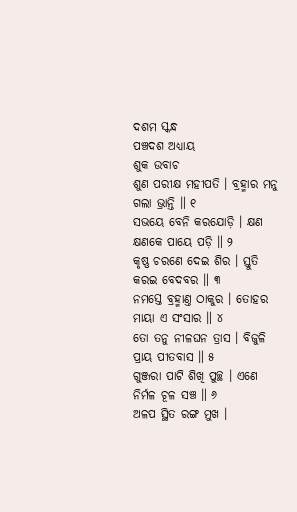ଦଶମ ସ୍କନ୍ଧ
ପଞ୍ଚଦଶ ଅଧ୍ୟାୟ
ଶୁକ ଉବାଚ
ଶୁଣ ପରୀକ୍ଷ ମହୀପତି । ବ୍ରହ୍ମାର ମନୁ ଗଲା ଭ୍ରାନ୍ତି ॥ ୧
ସଭୟେ ବେନି କରଯୋଡ଼ି । କ୍ଷଣ କ୍ଷଣକେ ପାୟେ ପଡ଼ି ॥ ୨
କୃଷ୍ଣ ଚରଣେ ଦେଇ ଶିର । ସ୍ତୁତି କରଇ ବେଦବର ॥ ୩
ନମସ୍ତେ ବ୍ରହ୍ମାଣ୍ତ ଠାକୁର । ତୋହର ମାୟା ଏ ସଂସାର ॥ ୪
ତୋ ତନୁ ନୀଳଘନ ତ୍ରାସ । ବିଜୁଳି ପ୍ରାୟ ପୀତବାସ ॥ ୫
ଗୁଞ୍ଜରା ପାଟି ଶିଖି ପୁଚ୍ଛ । ଏଣେ ନିର୍ମଳ ଚୂଳ ସଞ୍ଚ ॥ ୬
ଅଳପ ସ୍ଥିତ ରଙ୍ଗ ମୁଖ ।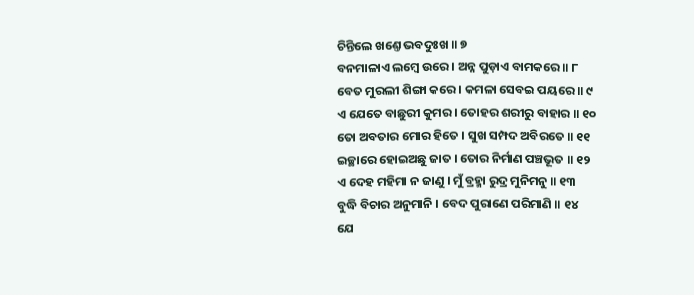ଚିନ୍ତିଲେ ଖଣ୍ତେ ଭବଦୁଃଖ ॥ ୭
ବନମାଳାଏ ଲମ୍ବେ ଉରେ । ଅନ୍ନ ପୁଡ଼ାଏ ବାମକରେ ॥ ୮
ବେତ ମୁରଲୀ ଶିଙ୍ଗା କରେ । କମଳା ସେବଇ ପୟରେ ॥ ୯
ଏ ଯେତେ ବାଛୁରୀ କୁମର । ତୋହର ଶରୀରୁ ବାହାର ॥ ୧୦
ତୋ ଅବତାର ମୋର ହିତେ । ସୁଖ ସମ୍ପଦ ଅବିରତେ ॥ ୧୧
ଇଚ୍ଛାରେ ହୋଇଅଛୁ ଜାତ । ତୋର ନିର୍ମାଣ ପଞ୍ଚଭୂତ ॥ ୧୨
ଏ ଦେହ ମହିମା ନ ଜାଣୁ । ମୁଁ ବ୍ରହ୍ମା ରୁଦ୍ର ମୁନିମନୁ ॥ ୧୩
ବୁଦ୍ଧି ବିଚାର ଅନୁମାନି । ବେଦ ପୁରାଣେ ପରିମାଣି ॥ ୧୪
ଯେ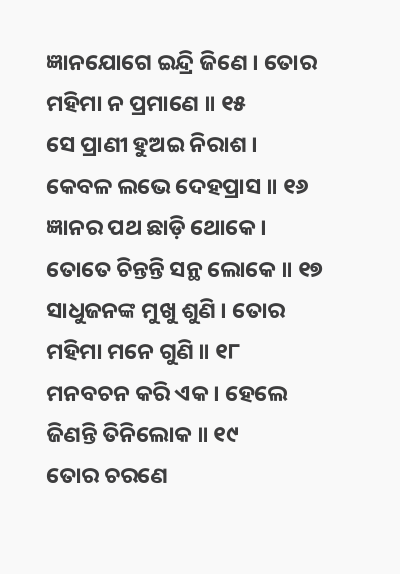ଜ୍ଞାନଯୋଗେ ଇନ୍ଦ୍ରି ଜିଣେ । ତୋର ମହିମା ନ ପ୍ରମାଣେ ॥ ୧୫
ସେ ପ୍ରାଣୀ ହୁଅଇ ନିରାଶ । କେବଳ ଲଭେ ଦେହପ୍ରାସ ॥ ୧୬
ଜ୍ଞାନର ପଥ ଛାଡ଼ି ଥୋକେ । ତୋତେ ଚିନ୍ତନ୍ତି ସନ୍ଥ ଲୋକେ ॥ ୧୭
ସାଧୁଜନଙ୍କ ମୁଖୁ ଶୁଣି । ତୋର ମହିମା ମନେ ଗୁଣି ॥ ୧୮
ମନବଚନ କରି ଏକ । ହେଲେ ଜିଣନ୍ତି ତିନିଲୋକ ॥ ୧୯
ତୋର ଚରଣେ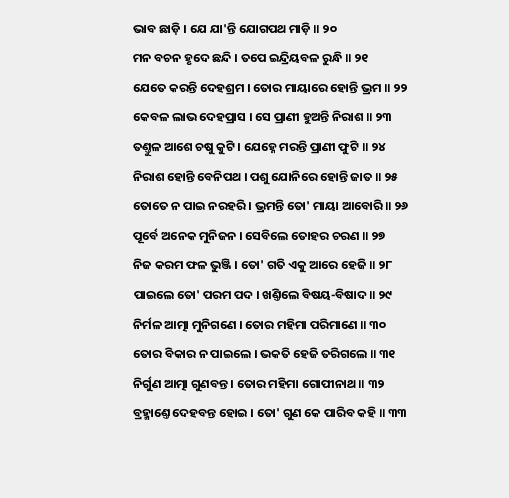ଭାବ ଛାଡ଼ି । ଯେ ଯା'ନ୍ତି ଯୋଗପଥ ମାଡ଼ି ॥ ୨୦
ମନ ବଚନ ହୃଦେ ଛନ୍ଦି । ତପେ ଇନ୍ଦ୍ରିୟବଳ ରୁନ୍ଧି ॥ ୨୧
ଯେତେ କରନ୍ତି ଦେହଶ୍ରମ । ତୋର ମାୟାରେ ହୋନ୍ତି ଭ୍ରମ ॥ ୨୨
କେବଳ ଲାଭ ଦେହପ୍ରାସ । ସେ ପ୍ରାଣୀ ହୁଅନ୍ତି ନିରାଶ ॥ ୨୩
ତଣ୍ତୁଳ ଆଶେ ଚଷୁ କୁଟି । ଯେହ୍ନେ ମରନ୍ତି ପ୍ରାଣୀ ଫୁଟି ॥ ୨୪
ନିରାଶ ହୋନ୍ତି ବେନିପଥ । ପଶୁ ଯୋନିରେ ହୋନ୍ତି ଜାତ ॥ ୨୫
ତୋତେ ନ ପାଇ ନରହରି । ଭ୍ରମନ୍ତି ତୋ' ମାୟା ଆବୋରି ॥ ୨୬
ପୂର୍ବେ ଅନେକ ମୁନିଜନ । ସେବିଲେ ତୋହର ଚରଣ ॥ ୨୭
ନିଜ କରମ ଫଳ ଭୁଞ୍ଜି । ତୋ' ଗତି ଏକୁ ଆରେ ହେଜି ॥ ୨୮
ପାଇଲେ ତୋ' ପରମ ପଦ । ଖଣ୍ତିଲେ ବିଷୟ-ବିଷାଦ ॥ ୨୯
ନିର୍ମଳ ଆତ୍ମା ମୁନିଗଣେ । ତୋର ମହିମା ପରିମାଣେ ॥ ୩୦
ତୋର ବିକାର ନ ପାଇଲେ । ଭକତି ହେଜି ତରିଗଲେ ॥ ୩୧
ନିର୍ଗୁଣ ଆତ୍ମା ଗୁଣବନ୍ତ । ତୋର ମହିମା ଗୋପୀନାଥ ॥ ୩୨
ବ୍ରହ୍ମାଣ୍ତେ ଦେହବନ୍ତ ହୋଇ । ତୋ' ଗୁଣ କେ ପାରିବ କହି ॥ ୩୩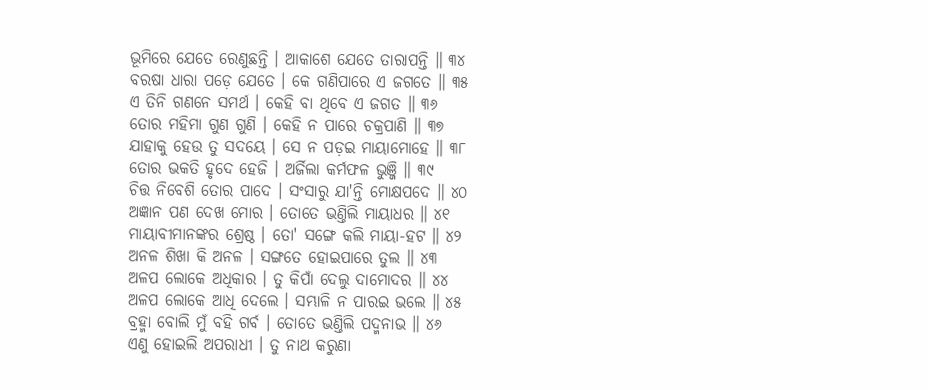ଭୂମିରେ ଯେତେ ରେଣୁଛନ୍ତି । ଆକାଶେ ଯେତେ ତାରାପନ୍ତି ॥ ୩୪
ବରଷା ଧାରା ପଡ଼େ ଯେତେ । କେ ଗଣିପାରେ ଏ ଜଗତେ ॥ ୩୫
ଏ ତିନି ଗଣନେ ସମର୍ଥ । କେହି ବା ଥିବେ ଏ ଜଗତ ॥ ୩୬
ତୋର ମହିମା ଗୁଣ ଗୁଣି । କେହି ନ ପାରେ ଚକ୍ରପାଣି ॥ ୩୭
ଯାହାକୁ ହେଉ ତୁ ସଦୟେ । ସେ ନ ପଡ଼ଇ ମାୟାମୋହେ ॥ ୩୮
ତୋର ଭକତି ହୃଦେ ହେଜି । ଅର୍ଜିଲା କର୍ମଫଳ ଭୁଞ୍ଜି ॥ ୩୯
ଚିତ୍ତ ନିବେଶି ତୋର ପାଦେ । ସଂସାରୁ ଯା'ନ୍ତି ମୋକ୍ଷପଦେ ॥ ୪୦
ଅଜ୍ଞାନ ପଣ ଦେଖ ମୋର । ତୋତେ ଭଣ୍ତିଲି ମାୟାଧର ॥ ୪୧
ମାୟାବୀମାନଙ୍କର ଶ୍ରେଷ୍ଠ । ତୋ' ସଙ୍ଗେ କଲି ମାୟା-ହଟ ॥ ୪୨
ଅନଳ ଶିଖା କି ଅନଳ । ସଙ୍ଗତେ ହୋଇପାରେ ତୁଲ ॥ ୪୩
ଅଳପ ଲୋକେ ଅଧିକାର । ତୁ କିପାଁ ଦେଲୁ ଦାମୋଦର ॥ ୪୪
ଅଳପ ଲୋକେ ଆଧି ଦେଲେ । ସମ୍ଭାଳି ନ ପାରଇ ଭଲେ ॥ ୪୫
ବ୍ରହ୍ମା ବୋଲି ମୁଁ ବହି ଗର୍ବ । ତୋତେ ଭଣ୍ତିଲି ପଦ୍ମନାଭ ॥ ୪୬
ଏଣୁ ହୋଇଲି ଅପରାଧୀ । ତୁ ନାଥ କରୁଣା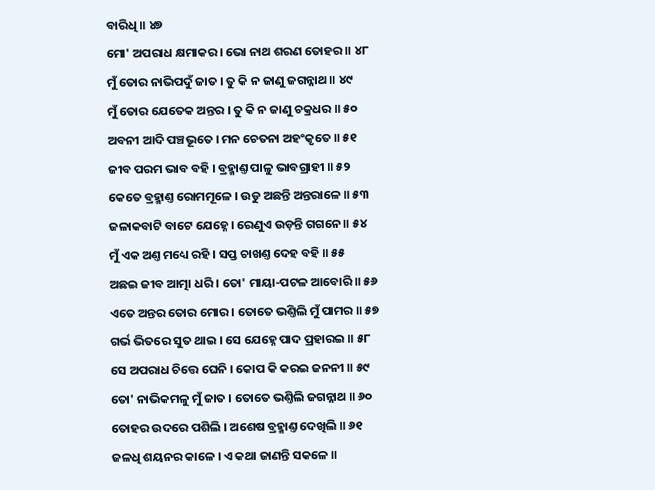ବାରିଧି ॥ ୪୭
ମୋ' ଅପରାଧ କ୍ଷମାକର । ଭୋ ନାଥ ଶରଣ ତୋହର ॥ ୪୮
ମୁଁ ତୋର ନାଭିପଦୁଁ ଜାତ । ତୁ କି ନ ଜାଣୁ ଜଗନ୍ନାଥ ॥ ୪୯
ମୁଁ ତୋର ଯେତେକ ଅନ୍ତର । ତୁ କି ନ ଜାଣୁ ଚକ୍ରଧର ॥ ୫୦
ଅବନୀ ଆଦି ପଞ୍ଚଭୂତେ । ମନ ଚେତନା ଅହଂକୃତେ ॥ ୫୧
ଜୀବ ପରମ ଭାବ ବହି । ବ୍ରହ୍ମାଣ୍ତ ପାଳୁ ଭାବଗ୍ରାହୀ ॥ ୫୨
କେତେ ବ୍ରହ୍ମାଣ୍ତ ରୋମମୂଳେ । ଉଡୁ ଅଛନ୍ତି ଅନ୍ତରାଳେ ॥ ୫୩
ଜଳାକବାଟି ବାଟେ ଯେହ୍ନେ । ରେଣୁଏ ଉଡ଼ନ୍ତି ଗଗନେ ॥ ୫୪
ମୁଁ ଏକ ଅଣ୍ତ ମଧ୍ୟେ ରହି । ସପ୍ତ ଚାଖଣ୍ତ ଦେହ ବହି ॥ ୫୫
ଅଛଇ ଜୀବ ଆତ୍ମା ଧରି । ତୋ' ମାୟା-ପଟଳ ଆବୋରି ॥ ୫୬
ଏତେ ଅନ୍ତର ତୋର ମୋର । ତୋତେ ଭଣ୍ତିଲି ମୁଁ ପାମର ॥ ୫୭
ଗର୍ଭ ଭିତରେ ସୁତ ଥାଇ । ସେ ଯେହ୍ନେ ପାଦ ପ୍ରହାରଇ ॥ ୫୮
ସେ ଅପରାଧ ଚିତ୍ତେ ଘେନି । କୋପ କି କରଇ ଜନନୀ ॥ ୫୯
ତୋ' ନାଭିକମଳୁ ମୁଁ ଜାତ । ତୋତେ ଭଣ୍ତିଲି ଜଗନ୍ନାଥ ॥ ୬୦
ତୋହର ଉଦରେ ପଶିଲି । ଅଶେଷ ବ୍ରହ୍ମାଣ୍ତ ଦେଖିଲି ॥ ୬୧
ଜଳଧି ଶୟନର କାଳେ । ଏ କଥା ଜାଣନ୍ତି ସକଳେ ॥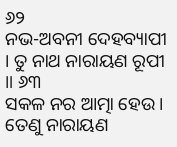୬୨
ନଭ-ଅବନୀ ଦେହବ୍ୟାପୀ । ତୁ ନାଥ ନାରାୟଣ ରୂପୀ ॥ ୬୩
ସକଳ ନର ଆତ୍ମା ହେଉ । ତେଣୁ ନାରାୟଣ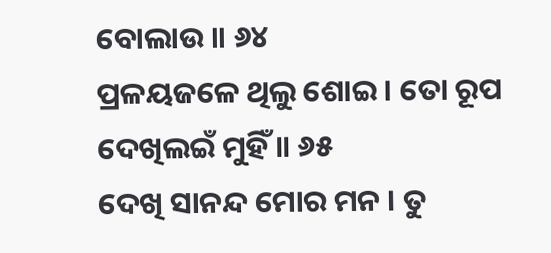ବୋଲାଉ ॥ ୬୪
ପ୍ରଳୟଜଳେ ଥିଲୁ ଶୋଇ । ତୋ ରୂପ ଦେଖିଲଇଁ ମୁହିଁ ॥ ୬୫
ଦେଖି ସାନନ୍ଦ ମୋର ମନ । ତୁ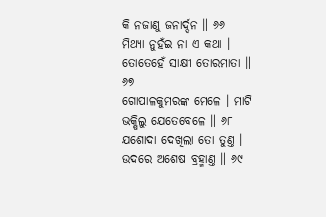କି ନଜାଣୁ ଜନାର୍ଦ୍ଦନ ॥ ୬୬
ମିଥ୍ୟା ନୁହଁଇ ନା ଏ କଥା । ତୋତେହେଁ ସାକ୍ଷୀ ତୋରମାତା ॥ ୬୭
ଗୋପାଳକୁମରଙ୍କ ମେଳେ । ମାଟି ଭକ୍ଷିଲୁ ଯେତେବେଳେ ॥ ୬୮
ଯଶୋଦା ଦେଖିଲା ତୋ ତୁଣ୍ତ । ଉଦରେ ଅଶେଷ ବ୍ରହ୍ମାଣ୍ତ ॥ ୬୯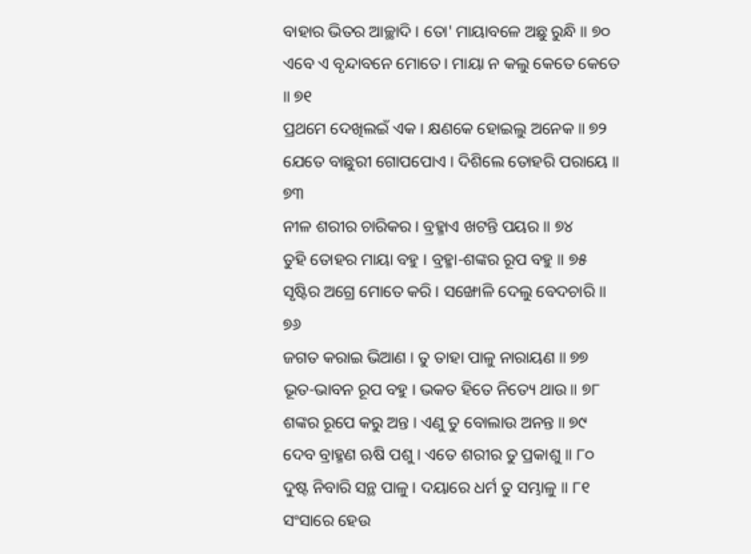ବାହାର ଭିତର ଆଚ୍ଛାଦି । ତୋ' ମାୟାବଳେ ଅଛୁ ରୁନ୍ଧି ॥ ୭୦
ଏବେ ଏ ବୃନ୍ଦାବନେ ମୋତେ । ମାୟା ନ କଲୁ କେତେ କେତେ ॥ ୭୧
ପ୍ରଥମେ ଦେଖିଲଇଁ ଏକ । କ୍ଷଣକେ ହୋଇଲୁ ଅନେକ ॥ ୭୨
ଯେତେ ବାଛୁରୀ ଗୋପପୋଏ । ଦିଶିଲେ ତୋହରି ପରାୟେ ॥ ୭୩
ନୀଳ ଶରୀର ଚାରିକର । ବ୍ରହ୍ମାଏ ଖଟନ୍ତି ପୟର ॥ ୭୪
ତୁହି ତୋହର ମାୟା ବହୁ । ବ୍ରହ୍ମା-ଶଙ୍କର ରୂପ ବହୁ ॥ ୭୫
ସୃଷ୍ଟିର ଅଗ୍ରେ ମୋତେ କରି । ସଙ୍ଖୋଳି ଦେଲୁ ବେଦଚାରି ॥ ୭୬
ଜଗତ କରାଇ ଭିଆଣ । ତୁ ତାହା ପାଳୁ ନାରାୟଣ ॥ ୭୭
ଭୂତ-ଭାବନ ରୂପ ବହୁ । ଭକତ ହିତେ ନିତ୍ୟେ ଥାଉ ॥ ୭୮
ଶଙ୍କର ରୂପେ କରୁ ଅନ୍ତ । ଏଣୁ ତୁ ବୋଲାଉ ଅନନ୍ତ ॥ ୭୯
ଦେବ ବ୍ରାହ୍ମଣ ଋଷି ପଶୁ । ଏତେ ଶରୀର ତୁ ପ୍ରକାଶୁ ॥ ୮୦
ଦୁଷ୍ଟ ନିବାରି ସନ୍ଥ ପାଳୁ । ଦୟାରେ ଧର୍ମ ତୁ ସମ୍ଭାଳୁ ॥ ୮୧
ସଂସାରେ ହେଉ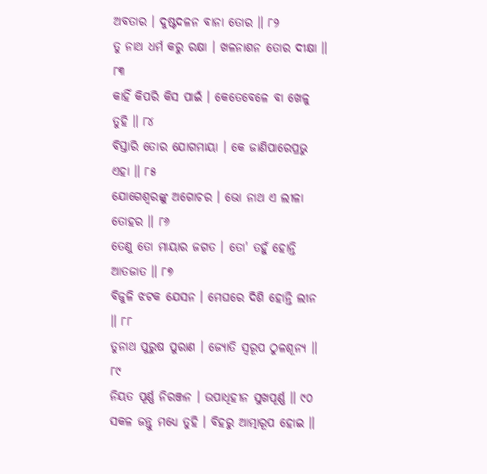ଅବତାର । ଦୁଷ୍ଟଦଳନ ବାନା ତୋର ॥ ୮୨
ତୁ ନାଥ ଧର୍ମ କରୁ ରକ୍ଷା । ଖଳନାଶନ ତୋର ଦୀକ୍ଷା ॥ ୮୩
କାହିଁ କିପରି କିସ ପାଇଁ । କେତେବେଳେ ବା ଖେଳୁ ତୁହି ॥ ୮୪
ବିସ୍ତାରି ତୋର ଯୋଗମାୟା । କେ ଜାଣିପାରେପ୍ରଭୁ ଏହା ॥ ୮୫
ଯୋଗେଶ୍ୱରଙ୍କୁ ଅଗୋଚର । ଭୋ ନାଥ ଏ ଲୀଳା ତୋହର ॥ ୮୬
ତେଣୁ ତୋ ମାୟାର ଜଗତ । ତୋ' ତହୁଁ ହୋନ୍ତି ଆତଜାତ ॥ ୮୭
ବିଜୁଳି ଝଟକ ଯେସନ । ମେଘରେ ଦିଶି ହୋନ୍ତି ଲୀନ ॥ ୮୮
ତୁନାଥ ପୁରୁଷ ପୁରାଣ । ଜ୍ୟୋତି ସ୍ୱରୂପ ଠୁଳଶୂନ୍ୟ ॥ ୮୯
ନିୟତ ପୂର୍ଣ୍ଣ ନିରଞ୍ଜନ । ଉପାଧିହୀନ ସୁଖପୂର୍ଣ୍ଣ ॥ ୯୦
ସକଳ ଜନ୍ତୁ ମଧ୍ୟେ ତୁହି । ବିହରୁ ଆତ୍ମାରୂପ ହୋଇ ॥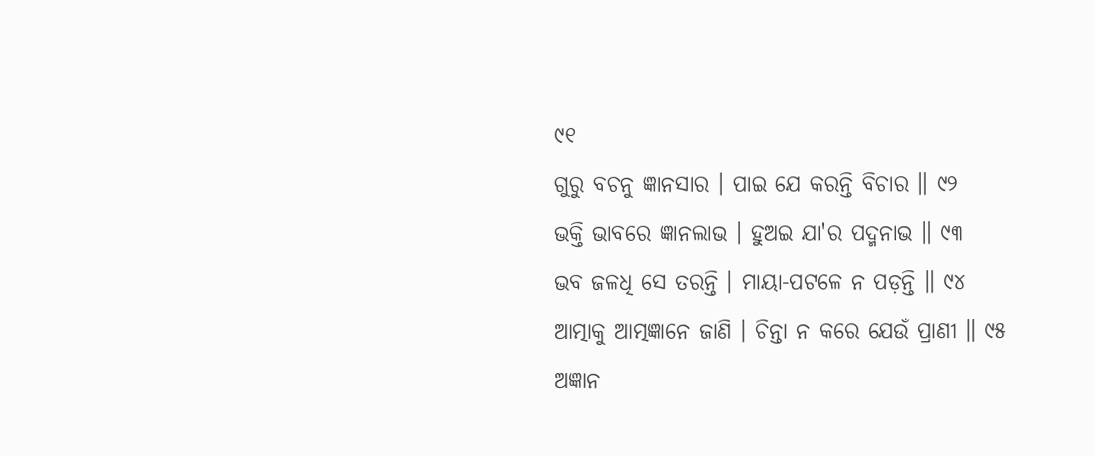୯୧
ଗୁରୁ ବଚନୁ ଜ୍ଞାନସାର । ପାଇ ଯେ କରନ୍ତି ବିଚାର ॥ ୯୨
ଭକ୍ତି ଭାବରେ ଜ୍ଞାନଲାଭ । ହୁଅଇ ଯା'ର ପଦ୍ମନାଭ ॥ ୯୩
ଭବ ଜଳଧି ସେ ତରନ୍ତି । ମାୟା-ପଟଳେ ନ ପଡ଼ନ୍ତି ॥ ୯୪
ଆତ୍ମାକୁ ଆତ୍ମଜ୍ଞାନେ ଜାଣି । ଚିନ୍ତା ନ କରେ ଯେଉଁ ପ୍ରାଣୀ ॥ ୯୫
ଅଜ୍ଞାନ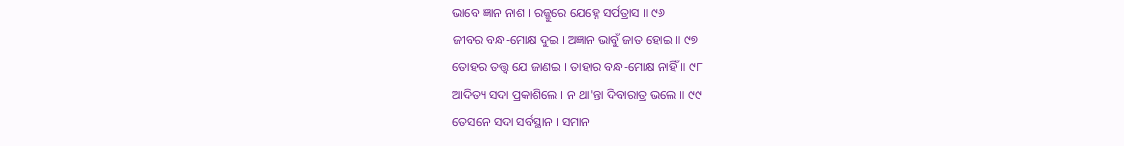ଭାବେ ଜ୍ଞାନ ନାଶ । ରଜ୍ଜୁରେ ଯେହ୍ନେ ସର୍ପତ୍ରାସ ॥ ୯୬
ଜୀବର ବନ୍ଧ-ମୋକ୍ଷ ଦୁଇ । ଅଜ୍ଞାନ ଭାବୁଁ ଜାତ ହୋଇ ॥ ୯୭
ତୋହର ତତ୍ତ୍ୱ ଯେ ଜାଣଇ । ତାହାର ବନ୍ଧ-ମୋକ୍ଷ ନାହିଁ ॥ ୯୮
ଆଦିତ୍ୟ ସଦା ପ୍ରକାଶିଲେ । ନ ଥା'ନ୍ତା ଦିବାରାତ୍ର ଭଲେ ॥ ୯୯
ତେସନେ ସଦା ସର୍ବସ୍ଥାନ । ସମାନ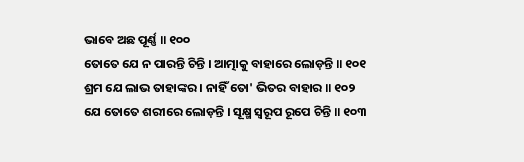ଭାବେ ଅଛ ପୂର୍ଣ୍ଣ ॥ ୧୦୦
ତୋତେ ଯେ ନ ପାରନ୍ତି ଚିନ୍ତି । ଆତ୍ମାକୁ ବାହାରେ ଲୋଡ଼ନ୍ତି ॥ ୧୦୧
ଶ୍ରମ ଯେ ଲାଭ ତାହାଙ୍କର । ନାହିଁ ତୋ' ଭିତର ବାହାର ॥ ୧୦୨
ଯେ ତୋତେ ଶରୀରେ ଲୋଡ଼ନ୍ତି । ସୂକ୍ଷ୍ମ ସ୍ୱରୂପ ରୂପେ ଚିନ୍ତି ॥ ୧୦୩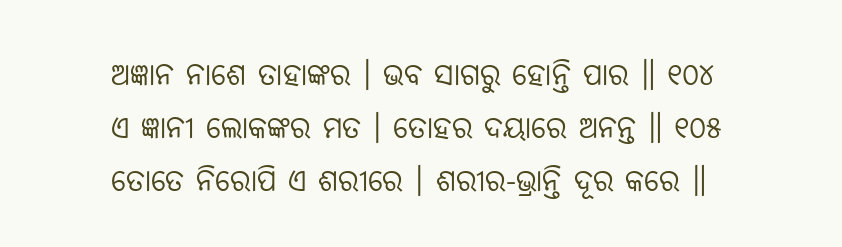ଅଜ୍ଞାନ ନାଶେ ତାହାଙ୍କର । ଭବ ସାଗରୁ ହୋନ୍ତି ପାର ॥ ୧୦୪
ଏ ଜ୍ଞାନୀ ଲୋକଙ୍କର ମତ । ତୋହର ଦୟାରେ ଅନନ୍ତ ॥ ୧୦୫
ତୋତେ ନିରୋପି ଏ ଶରୀରେ । ଶରୀର-ଭ୍ରାନ୍ତି ଦୂର କରେ ॥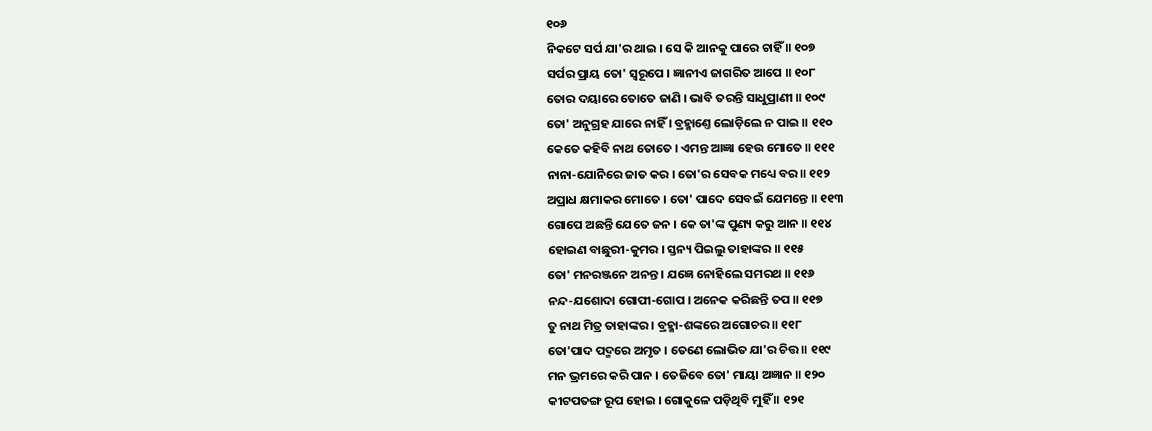୧୦୬
ନିକଟେ ସର୍ପ ଯା'ର ଥାଇ । ସେ କି ଆନକୁ ପାରେ ଚାହିଁ ॥ ୧୦୭
ସର୍ପର ପ୍ରାୟ ତୋ' ସ୍ୱରୂପେ । ଜ୍ଞାନୀଏ ଜାଗରିତ ଆପେ ॥ ୧୦୮
ତୋର ଦୟାରେ ତୋତେ ଜାଣି । ଭାବି ତରନ୍ତି ସାଧୁପ୍ରାଣୀ ॥ ୧୦୯
ତୋ' ଅନୁଗ୍ରହ ଯାରେ ନାହିଁ । ବ୍ରହ୍ମାଣ୍ତେ ଲୋଡ଼ିଲେ ନ ପାଇ ॥ ୧୧୦
କେତେ କହିବି ନାଥ ତୋତେ । ଏମନ୍ତ ଆଜ୍ଞା ହେଉ ମୋତେ ॥ ୧୧୧
ନାନା-ଯୋନିରେ ଜାତ କର । ତୋ'ର ସେବକ ମଧ୍ୟେ ବର ॥ ୧୧୨
ଅପ୍ରାଧ କ୍ଷମାକର ମୋତେ । ତୋ' ପାଦେ ସେବଇଁ ଯେମନ୍ତେ ॥ ୧୧୩
ଗୋପେ ଅଛନ୍ତି ଯେତେ ଜନ । କେ ତା'ଙ୍କ ପୁଣ୍ୟ କରୁ ଆନ ॥ ୧୧୪
ହୋଇଣ ବାଛୁରୀ-କୁମର । ସ୍ତନ୍ୟ ପିଇଲୁ ତାହାଙ୍କର ॥ ୧୧୫
ତୋ' ମନରଞ୍ଜନେ ଅନନ୍ତ । ଯଜ୍ଞେ ନୋହିଲେ ସମରଥ ॥ ୧୧୬
ନନ୍ଦ-ଯଶୋଦା ଗୋପୀ-ଗୋପ । ଅନେକ କରିଛନ୍ତି ତପ ॥ ୧୧୭
ତୁ ନାଥ ମିତ୍ର ତାହାଙ୍କର । ବ୍ରହ୍ମା-ଶଙ୍କରେ ଅଗୋଚର ॥ ୧୧୮
ତୋ'ପାଦ ପଦ୍ମରେ ଅମୃତ । ତେଣେ ଲୋଭିତ ଯା'ର ଚିତ୍ତ ॥ ୧୧୯
ମନ ଭ୍ରମରେ କରି ପାନ । ତେଜିବେ ତୋ' ମାୟା ଅଜ୍ଞାନ ॥ ୧୨୦
କୀଟପତଙ୍ଗ ରୂପ ହୋଇ । ଗୋକୁଳେ ପଡ଼ିଥିବି ମୁହିଁ ॥ ୧୨୧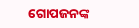ଗୋପଜନଙ୍କ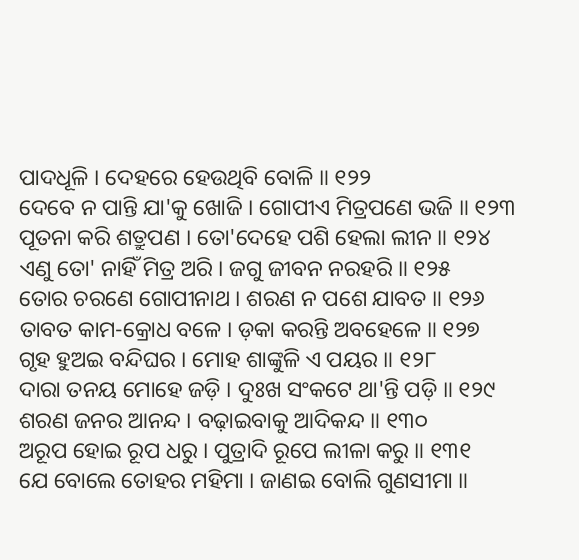ପାଦଧୂଳି । ଦେହରେ ହେଉଥିବି ବୋଳି ॥ ୧୨୨
ଦେବେ ନ ପାନ୍ତି ଯା'କୁ ଖୋଜି । ଗୋପୀଏ ମିତ୍ରପଣେ ଭଜି ॥ ୧୨୩
ପୂତନା କରି ଶତ୍ରୁପଣ । ତୋ'ଦେହେ ପଶି ହେଲା ଲୀନ ॥ ୧୨୪
ଏଣୁ ତୋ' ନାହିଁ ମିତ୍ର ଅରି । ଜଗୁ ଜୀବନ ନରହରି ॥ ୧୨୫
ତୋର ଚରଣେ ଗୋପୀନାଥ । ଶରଣ ନ ପଶେ ଯାବତ ॥ ୧୨୬
ତାବତ କାମ-କ୍ରୋଧ ବଳେ । ଡ଼କା କରନ୍ତି ଅବହେଳେ ॥ ୧୨୭
ଗୃହ ହୁଅଇ ବନ୍ଦିଘର । ମୋହ ଶାଙ୍କୁଳି ଏ ପୟର ॥ ୧୨୮
ଦାରା ତନୟ ମୋହେ ଜଡ଼ି । ଦୁଃଖ ସଂକଟେ ଥା'ନ୍ତି ପଡ଼ି ॥ ୧୨୯
ଶରଣ ଜନର ଆନନ୍ଦ । ବଢ଼ାଇବାକୁ ଆଦିକନ୍ଦ ॥ ୧୩୦
ଅରୂପ ହୋଇ ରୂପ ଧରୁ । ପୁତ୍ରାଦି ରୂପେ ଲୀଳା କରୁ ॥ ୧୩୧
ଯେ ବୋଲେ ତୋହର ମହିମା । ଜାଣଇ ବୋଲି ଗୁଣସୀମା ॥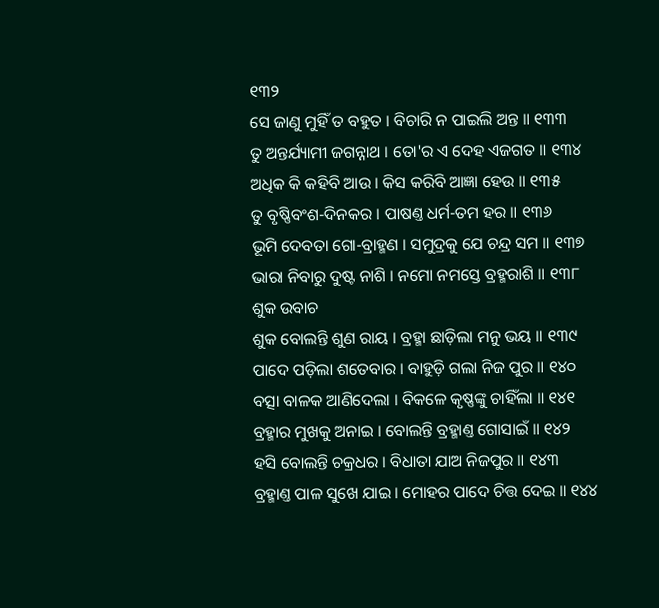୧୩୨
ସେ ଜାଣୁ ମୁହିଁ ତ ବହୁତ । ବିଚାରି ନ ପାଇଲି ଅନ୍ତ ॥ ୧୩୩
ତୁ ଅନ୍ତର୍ଯ୍ୟାମୀ ଜଗନ୍ନାଥ । ତୋ'ର ଏ ଦେହ ଏଜଗତ ॥ ୧୩୪
ଅଧିକ କି କହିବି ଆଉ । କିସ କରିବି ଆଜ୍ଞା ହେଉ ॥ ୧୩୫
ତୁ ବୃଷ୍ଣିବଂଶ-ଦିନକର । ପାଷଣ୍ତ ଧର୍ମ-ତମ ହର ॥ ୧୩୬
ଭୂମି ଦେବତା ଗୋ-ବ୍ରାହ୍ମଣ । ସମୁଦ୍ରକୁ ଯେ ଚନ୍ଦ୍ର ସମ ॥ ୧୩୭
ଭାରା ନିବାରୁ ଦୁଷ୍ଟ ନାଶି । ନମୋ ନମସ୍ତେ ବ୍ରହ୍ମରାଶି ॥ ୧୩୮
ଶୁକ ଉବାଚ
ଶୁକ ବୋଲନ୍ତି ଶୁଣ ରାୟ । ବ୍ରହ୍ମା ଛାଡ଼ିଲା ମନୁ ଭୟ ॥ ୧୩୯
ପାଦେ ପଡ଼ିଲା ଶତେବାର । ବାହୁଡ଼ି ଗଲା ନିଜ ପୁର ॥ ୧୪୦
ବତ୍ସା ବାଳକ ଆଣିଦେଲା । ବିକଳେ କୃଷ୍ଣଙ୍କୁ ଚାହିଁଲା ॥ ୧୪୧
ବ୍ରହ୍ମାର ମୁଖକୁ ଅନାଇ । ବୋଲନ୍ତି ବ୍ରହ୍ମାଣ୍ତ ଗୋସାଇଁ ॥ ୧୪୨
ହସି ବୋଲନ୍ତି ଚକ୍ରଧର । ବିଧାତା ଯାଅ ନିଜପୁର ॥ ୧୪୩
ବ୍ରହ୍ମାଣ୍ତ ପାଳ ସୁଖେ ଯାଇ । ମୋହର ପାଦେ ଚିତ୍ତ ଦେଇ ॥ ୧୪୪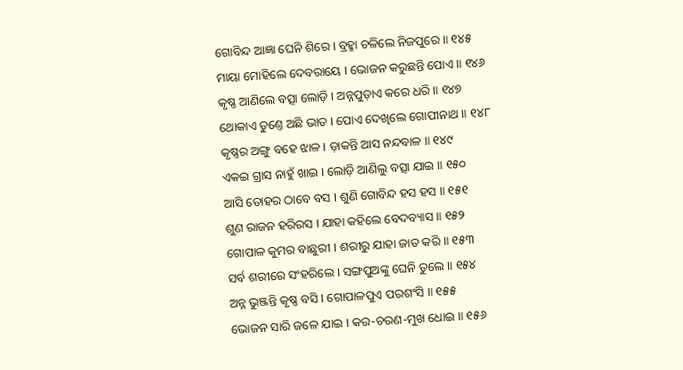ଗୋବିନ୍ଦ ଆଜ୍ଞା ଘେନି ଶିରେ । ବ୍ରହ୍ମା ଚଳିଲେ ନିଜପୁରେ ॥ ୧୪୫
ମାୟା ମୋହିଲେ ଦେବରାୟେ । ଭୋଜନ କରୁଛନ୍ତି ପୋଏ ॥ ୧୪୬
କୃଷ୍ଣ ଆଣିଲେ ବତ୍ସା ଲୋଡ଼ି । ଅନ୍ନପୁଡ଼ାଏ କରେ ଧରି ॥ ୧୪୭
ଥୋକାଏ ତୁଣ୍ତେ ଅଛି ଭାତ । ପୋଏ ଦେଖିଲେ ଗୋପୀନାଥ ॥ ୧୪୮
କୃଷ୍ଣର ଅଙ୍ଗୁ ବହେ ଝାଳ । ଡ଼ାକନ୍ତି ଆସ ନନ୍ଦବାଳ ॥ ୧୪୯
ଏକଇ ଗ୍ରାସ ନାହୁଁ ଖାଇ । ଲୋଡ଼ି ଆଣିଲୁ ବତ୍ସା ଯାଇ ॥ ୧୫୦
ଆସି ତୋହର ଠାବେ ବସ । ଶୁଣି ଗୋବିନ୍ଦ ହସ ହସ ॥ ୧୫୧
ଶୁଣ ରାଜନ ହରିରସ । ଯାହା କହିଲେ ବେଦବ୍ୟାସ ॥ ୧୫୨
ଗୋପାଳ କୁମର ବାଛୁରୀ । ଶରୀରୁ ଯାହା ଜାତ କରି ॥ ୧୫୩
ସର୍ବ ଶରୀରେ ସଂହରିଲେ । ସଙ୍ଗପୁଅଙ୍କୁ ଘେନି ତୁଲେ ॥ ୧୫୪
ଅନ୍ନ ଭୁଞ୍ଜନ୍ତି କୃଷ୍ଣ ବସି । ଗୋପାଳପୁଏ ପରଶଂସି ॥ ୧୫୫
ଭୋଜନ ସାରି ଜଳେ ଯାଇ । କର-ଚରଣ-ମୁଖ ଧୋଇ ॥ ୧୫୬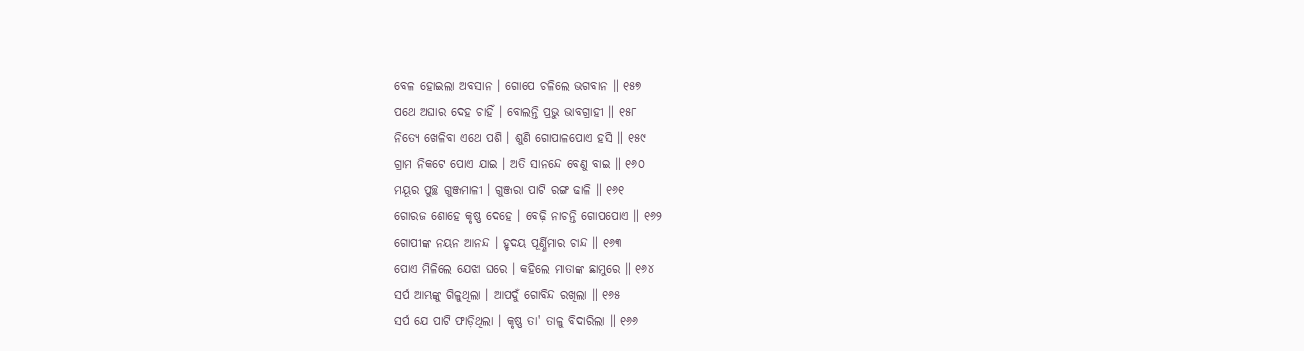ବେଳ ହୋଇଲା ଅବସାନ । ଗୋପେ ଚଳିଲେ ଭଗବାନ ॥ ୧୫୭
ପଥେ ଅଘାର ଦେହ ଚାହିଁ । ବୋଲନ୍ତି ପ୍ରଭୁ ଭାବଗ୍ରାହୀ ॥ ୧୫୮
ନିତ୍ୟେ ଖେଳିବା ଏଥେ ପଶି । ଶୁଣି ଗୋପାଳପୋଏ ହସି ॥ ୧୫୯
ଗ୍ରାମ ନିକଟେ ପୋଏ ଯାଇ । ଅତି ସାନନ୍ଦେ ବେଣୁ ବାଇ ॥ ୧୬୦
ମୟୂର ପୁଚ୍ଛ ଗୁଞ୍ଜମାଳୀ । ଗୁଞ୍ଜରା ପାଟି ରଙ୍ଗ ଢାଳି ॥ ୧୬୧
ଗୋରଜ ଶୋହେ କୃଷ୍ଣ ଦେହେ । ବେଢ଼ି ନାଚନ୍ତି ଗୋପପୋଏ ॥ ୧୬୨
ଗୋପୀଙ୍କ ନୟନ ଆନନ୍ଦ । ହୃଦୟ ପୂର୍ଣ୍ଣିମାର ଚାନ୍ଦ ॥ ୧୬୩
ପୋଏ ମିଳିଲେ ଯେଝା ଘରେ । କହିଲେ ମାତାଙ୍କ ଛାମୁରେ ॥ ୧୬୪
ସର୍ପ ଆମ୍ଭଙ୍କୁ ଗିଳୁଥିଲା । ଆପଦୁଁ ଗୋବିନ୍ଦ ରଖିଲା ॥ ୧୬୫
ସର୍ପ ଯେ ପାଟି ଫାଡ଼ିଥିଲା । କୃଷ୍ଣ ତା' ତାଳୁ ବିଦାରିଲା ॥ ୧୬୬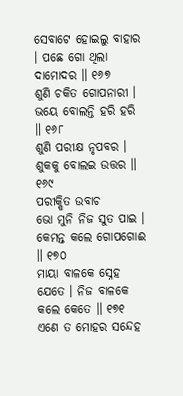ସେବାଟେ ହୋଇଲୁ ବାହାର । ପଛେ ଗୋ ଥିଲା ଦାମୋଦର ॥ ୧୬୭
ଶୁଣି ଚକିତ ଗୋପନାରୀ । ଭୟେ ବୋଲନ୍ତି ହରି ହରି ॥ ୧୬୮
ଶୁଣି ପରୀକ୍ଷ ନୃପବର । ଶୁକକୁ ବୋଲଇ ଉତ୍ତର ॥ ୧୬୯
ପରୀକ୍ଷିତ ଉବାଚ
ଭୋ ମୁନି ନିଜ ସୁତ ପାଇ । କେମନ୍ତ କଲେ ଗୋପଗୋଈ ॥ ୧୭୦
ମାୟା ବାଳକେ ସ୍ନେହ ଯେତେ । ନିଜ ବାଳକେ କଲେ କେତେ ॥ ୧୭୧
ଏଣେ ତ ମୋହର ସନ୍ଦେହ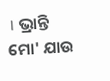। ଭ୍ରାନ୍ତି ମୋ' ଯାଉ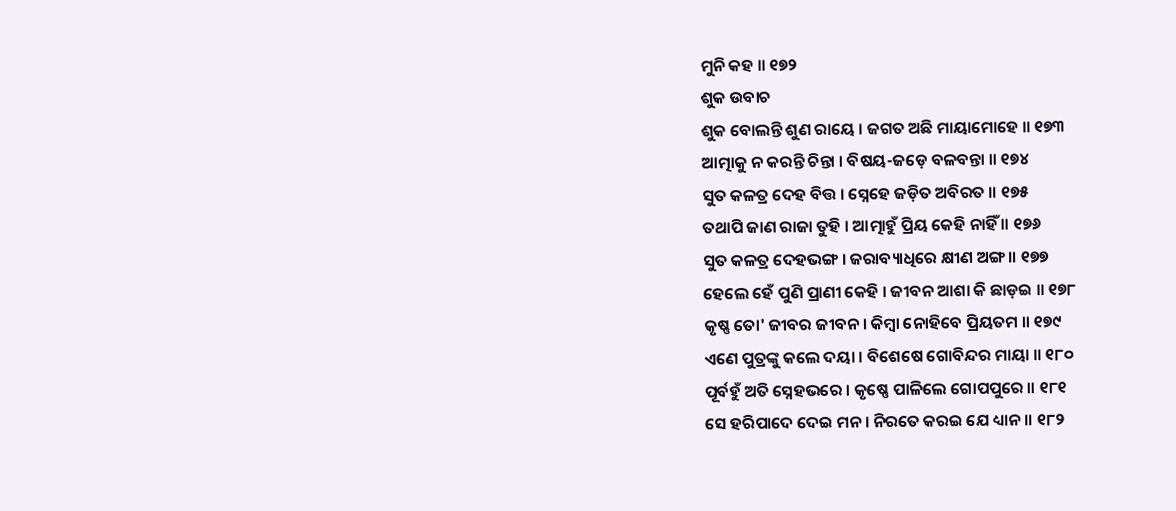ମୁନି କହ ॥ ୧୭୨
ଶୁକ ଉବାଚ
ଶୁକ ବୋଲନ୍ତି ଶୁଣ ରାୟେ । ଜଗତ ଅଛି ମାୟାମୋହେ ॥ ୧୭୩
ଆତ୍ମାକୁ ନ କରନ୍ତି ଚିନ୍ତା । ବିଷୟ-ଜଡ଼େ ବଳବନ୍ତା ॥ ୧୭୪
ସୁତ କଳତ୍ର ଦେହ ବିତ୍ତ । ସ୍ନେହେ ଜଡ଼ିତ ଅବିରତ ॥ ୧୭୫
ତଥାପି ଜାଣ ରାଜା ତୁହି । ଆତ୍ମାହୁଁ ପ୍ରିୟ କେହି ନାହିଁ ॥ ୧୭୬
ସୁତ କଳତ୍ର ଦେହଭଙ୍ଗ । ଜରାବ୍ୟାଧିରେ କ୍ଷୀଣ ଅଙ୍ଗ ॥ ୧୭୭
ହେଲେ ହେଁ ପୁଣି ପ୍ରାଣୀ କେହି । ଜୀବନ ଆଶା କି ଛାଡ଼ଇ ॥ ୧୭୮
କୃଷ୍ଣ ତୋ' ଜୀବର ଜୀବନ । କିମ୍ବା ନୋହିବେ ପ୍ରିୟତମ ॥ ୧୭୯
ଏଣେ ପୁତ୍ରଙ୍କୁ କଲେ ଦୟା । ବିଶେଷେ ଗୋବିନ୍ଦର ମାୟା ॥ ୧୮୦
ପୂର୍ବହୁଁ ଅତି ସ୍ନେହଭରେ । କୃଷ୍ଣେ ପାଳିଲେ ଗୋପପୁରେ ॥ ୧୮୧
ସେ ହରିପାଦେ ଦେଇ ମନ । ନିରତେ କରଇ ଯେ ଧ୍ୟାନ ॥ ୧୮୨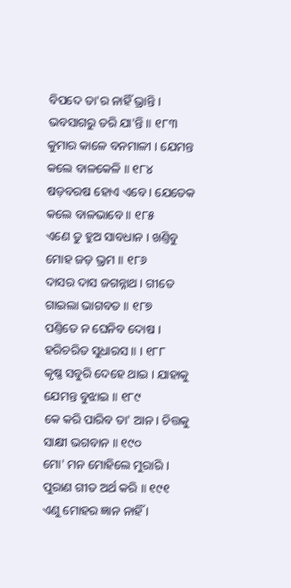ବିପଦେ ତା'ର ନାହିଁ ଭ୍ରାନ୍ତି । ଭବସାଗରୁ ତରି ଯା'ନ୍ତି ॥ ୧୮୩
କୁମାର କାଳେ ବନମାଳୀ । ଯେମନ୍ତ କଲେ ବାଳକେଳି ॥ ୧୮୪
ଷଡ଼ବରଷ ହୋଏ ଏବେ । ଯେତେକ କଲେ ବାଳଭାବେ ॥ ୧୮୫
ଏଣେ ତୁ ହୁଅ ସାବଧାନ । ଖଣ୍ତିବୁ ମୋହ ଜଡ଼ ଭ୍ରମ ॥ ୧୮୬
ଦାସର ଦାସ ଜଗନ୍ନାଥ । ଗୀତେ ଗାଇଲା ଭାଗବତ ॥ ୧୮୭
ପଣ୍ତିତେ ନ ଘେନିବ ଦୋଷ । ହରିଚରିତ ସୁଧାରସ ॥ । ୧୮୮
କୃଷ୍ଣ ସବୁରି ଦେହେ ଥାଇ । ଯାହାକୁ ଯେମନ୍ତ ବୁଝାଇ ॥ ୧୮୯
କେ କରି ପାରିବ ତା' ଆନ । ଚିତ୍ତକୁ ସାକ୍ଷୀ ଭଗବାନ ॥ ୧୯୦
ମୋ' ମନ ମୋହିଲେ ମୁରାରି । ପୁରାଣ ଗୀତ ଅର୍ଥ କରି ॥ ୧୯୧
ଏଣୁ ମୋହର ଜ୍ଞାନ ନାହିଁ ।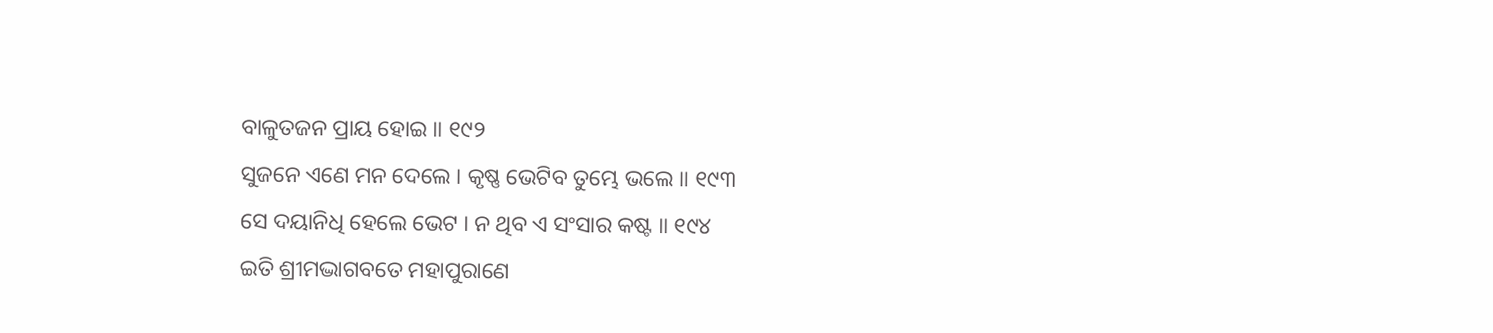ବାଳୁତଜନ ପ୍ରାୟ ହୋଇ ॥ ୧୯୨
ସୁଜନେ ଏଣେ ମନ ଦେଲେ । କୃଷ୍ଣ ଭେଟିବ ତୁମ୍ଭେ ଭଲେ ॥ ୧୯୩
ସେ ଦୟାନିଧି ହେଲେ ଭେଟ । ନ ଥିବ ଏ ସଂସାର କଷ୍ଟ ॥ ୧୯୪
ଇତି ଶ୍ରୀମଦ୍ଭାଗବତେ ମହାପୁରାଣେ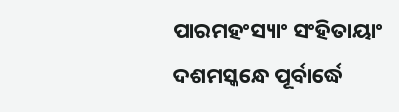ପାରମହଂସ୍ୟାଂ ସଂହିତାୟାଂ
ଦଶମସ୍କନ୍ଧେ ପୂର୍ବାର୍ଦ୍ଧେ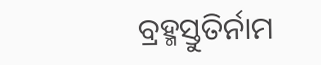ବ୍ରହ୍ମସ୍ତୁତିର୍ନାମ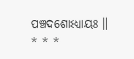ପଞ୍ଚଦଶୋଽଧ୍ୟାୟଃ ॥
* * *